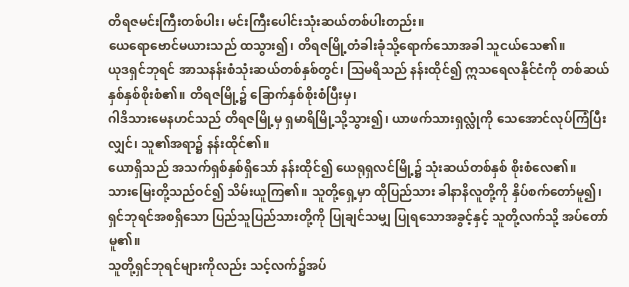တိရဇမင်းကြီးတစ်ပါး၊ မင်းကြီးပေါင်းသုံးဆယ်တစ်ပါးတည်း။
ယေရောဗောင်မယားသည် ထသွား၍၊ တိရဇမြို့တံခါးခုံသို့ရောက်သောအခါ သူငယ်သေ၏။
ယုဒရှင်ဘုရင် အာသနန်းစံသုံးဆယ်တစ်နှစ်တွင်၊ ဩမရိသည် နန်းထိုင်၍ ဣသရေလနိုင်ငံကို တစ်ဆယ်နှစ်နှစ်စိုးစံ၏။ တိရဇမြို့၌ ခြောက်နှစ်စိုးစံပြီးမှ၊
ဂါဒိသားမေနဟင်သည် တိရဇမြို့မှ ရှမာရိမြို့သို့သွား၍၊ ယာဖက်သားရှလ္လုံကို သေအောင်လုပ်ကြံပြီးလျှင်၊ သူ၏အရာ၌ နန်းထိုင်၏။
ယောရှိသည် အသက်ရှစ်နှစ်ရှိသော် နန်းထိုင်၍ ယေရုရှလင်မြို့၌ သုံးဆယ်တစ်နှစ် စိုးစံလေ၏။
သားမြေးတို့သည်ဝင်၍ သိမ်းယူကြ၏။ သူတို့ရှေ့မှာ ထိုပြည်သား ခါနာနိလူတို့ကို နှိပ်စက်တော်မူ၍၊ ရှင်ဘုရင်အစရှိသော ပြည်သူပြည်သားတို့ကို ပြုချင်သမျှ ပြုရသောအခွင့်နှင့် သူတို့လက်သို့ အပ်တော်မူ၏။
သူတို့ရှင်ဘုရင်များကိုလည်း သင့်လက်၌အပ်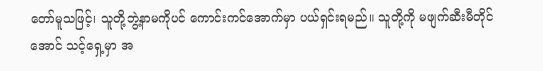တော်မူသဖြင့်၊ သူတို့ဘွဲ့နာမကိုပင် ကောင်းကင်အောက်မှာ ပယ်ရှင်းရမည်။ သူတို့ကို မဖျက်ဆီးမီတိုင်အောင် သင့်ရှေ့မှာ အ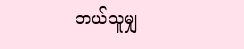ဘယ်သူမျှ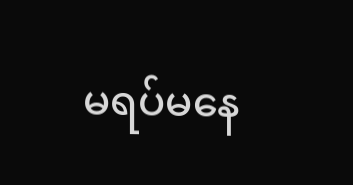မရပ်မနေ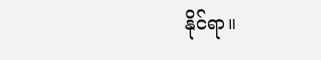နိုင်ရာ။